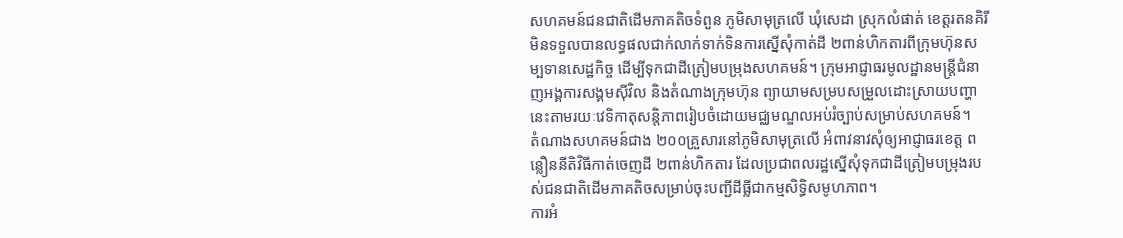សហគមន៍ជនជាតិដើមភាគតិចទំពួន ភូមិសាមុត្រលើ ឃុំសេដា ស្រុកលំផាត់ ខេត្តរតនគិរី មិនទទួលបានលទ្ធផលជាក់លាក់ទាក់ទិនការស្នើសុំកាត់ដី ២ពាន់ហិកតារពីក្រុមហ៊ុនសម្បទានសេដ្ឋកិច្ច ដើម្បីទុកជាដីត្រៀមបម្រុងសហគមន៍។ ក្រុមអាជ្ញាធរមូលដ្ឋានមន្ត្រីជំនាញអង្គការសង្គមស៊ីវិល និងតំណាងក្រុមហ៊ុន ព្យាយាមសម្របសម្រួលដោះស្រាយបញ្ហានេះតាមរយៈវេទិកាតុសន្តិភាពរៀបចំដោយមជ្ឈមណ្ឌលអប់រំច្បាប់សម្រាប់សហគមន៍។
តំណាងសហគមន៍ជាង ២០០គ្រួសារនៅភូមិសាមុត្រលើ អំពាវនាវសុំឲ្យអាជ្ញាធរខេត្ត ពន្លឿននីតិវិធីកាត់ចេញដី ២ពាន់ហិកតារ ដែលប្រជាពលរដ្ឋស្នើសុំទុកជាដីត្រៀមបម្រុងរបស់ជនជាតិដើមភាគតិចសម្រាប់ចុះបញ្ជីដីធ្លីជាកម្មសិទ្ធិសមូហភាព។
ការអំ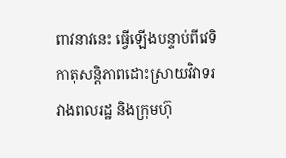ពាវនាវនេះ ធ្វើឡើងបន្ទាប់ពីវេទិកាតុសន្តិភាពដោះស្រាយវិវាទរវាងពលរដ្ឋ និងក្រុមហ៊ុ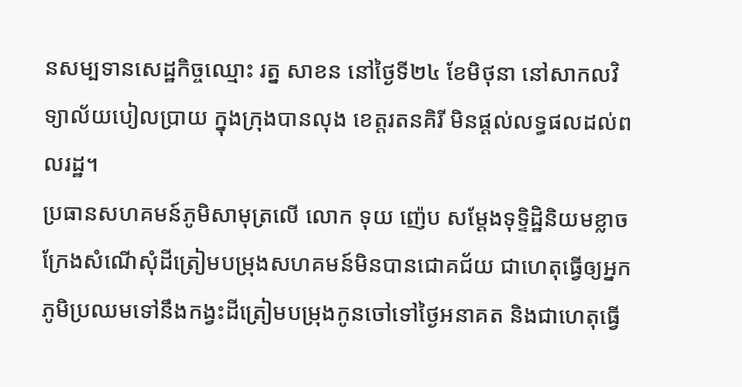នសម្បទានសេដ្ឋកិច្ចឈ្មោះ រត្ន សាខន នៅថ្ងៃទី២៤ ខែមិថុនា នៅសាកលវិទ្យាល័យបៀលប្រាយ ក្នុងក្រុងបានលុង ខេត្តរតនគិរី មិនផ្តល់លទ្ធផលដល់ពលរដ្ឋ។
ប្រធានសហគមន៍ភូមិសាមុត្រលើ លោក ទុយ ញ៉េប សម្ដែងទុទ្ទិដ្ឋិនិយមខ្លាចក្រែងសំណើសុំដីត្រៀមបម្រុងសហគមន៍មិនបានជោគជ័យ ជាហេតុធ្វើឲ្យអ្នកភូមិប្រឈមទៅនឹងកង្វះដីត្រៀមបម្រុងកូនចៅទៅថ្ងៃអនាគត និងជាហេតុធ្វើ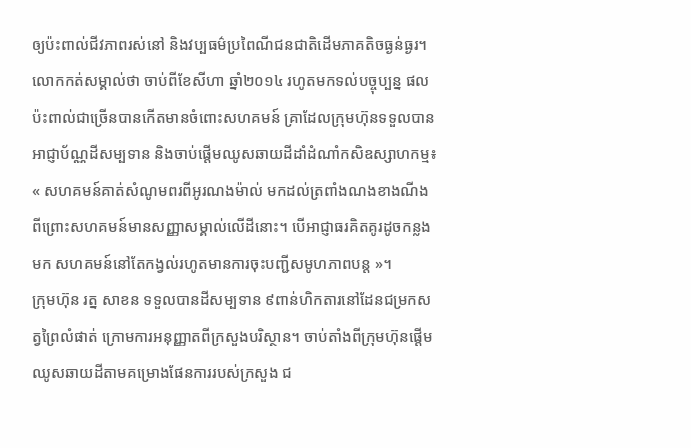ឲ្យប៉ះពាល់ជីវភាពរស់នៅ និងវប្បធម៌ប្រពៃណីជនជាតិដើមភាគតិចធ្ងន់ធ្ងរ។ លោកកត់សម្គាល់ថា ចាប់ពីខែសីហា ឆ្នាំ២០១៤ រហូតមកទល់បច្ចុប្បន្ន ផលប៉ះពាល់ជាច្រើនបានកើតមានចំពោះសហគមន៍ គ្រាដែលក្រុមហ៊ុនទទួលបានអាជ្ញាប័ណ្ណដីសម្បទាន និងចាប់ផ្ដើមឈូសឆាយដីដាំដំណាំកសិឧស្សាហកម្ម៖ « សហគមន៍គាត់សំណូមពរពីអូរណងម៉ាល់ មកដល់ត្រពាំងណងខាងណីង ពីព្រោះសហគមន៍មានសញ្ញាសម្គាល់លើដីនោះ។ បើអាជ្ញាធរគិតគូរដូចកន្លងមក សហគមន៍នៅតែកង្វល់រហូតមានការចុះបញ្ជីសមូហភាពបន្ត »។
ក្រុមហ៊ុន រត្ន សាខន ទទួលបានដីសម្បទាន ៩ពាន់ហិកតារនៅដែនជម្រកសត្វព្រៃលំផាត់ ក្រោមការអនុញ្ញាតពីក្រសួងបរិស្ថាន។ ចាប់តាំងពីក្រុមហ៊ុនផ្ដើមឈូសឆាយដីតាមគម្រោងផែនការរបស់ក្រសួង ជ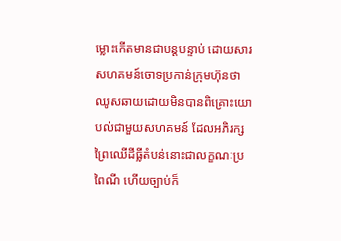ម្លោះកើតមានជាបន្តបន្ទាប់ ដោយសារសហគមន៍ចោទប្រកាន់ក្រុមហ៊ុនថាឈូសឆាយដោយមិនបានពិគ្រោះយោបល់ជាមួយសហគមន៍ ដែលអភិរក្សព្រៃឈើដីធ្លីតំបន់នោះជាលក្ខណៈប្រពៃណី ហើយច្បាប់ក៏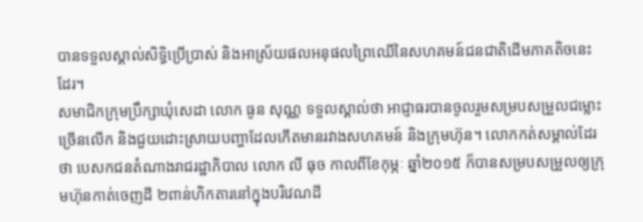បានទទួលស្គាល់សិទ្ធិប្រើប្រាស់ និងអាស្រ័យផលអនុផលព្រៃឈើនៃសហគមន៍ជនជាតិដើមភាគតិចនេះដែរ។
សមាជិកក្រុមប្រឹក្សាឃុំសេដា លោក ធូន សុណ្ណ ទទួលស្គាល់ថា អាជ្ញាធរបានចូលរួមសម្របសម្រួលជម្លោះច្រើនលើក និងជួយដោះស្រាយបញ្ហាដែលកើតមានរវាងសហគមន៍ និងក្រុមហ៊ុន។ លោកកត់សម្គាល់ដែរថា បេសកជនតំណាងរាជរដ្ឋាភិបាល លោក លី ធុច កាលពីខែកុម្ភៈ ឆ្នាំ២០១៥ ក៏បានសម្របសម្រួលឲ្យក្រុមហ៊ុនកាត់ចេញដី ២ពាន់ហិកតារនៅក្នុងបរិវេណដី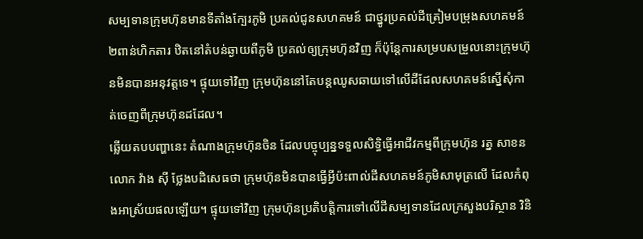សម្បទានក្រុមហ៊ុនមានទីតាំងក្បែរភូមិ ប្រគល់ជូនសហគមន៍ ជាថ្នូរប្រគល់ដីត្រៀមបម្រុងសហគមន៍ ២ពាន់ហិកតារ ឋិតនៅតំបន់ឆ្ងាយពីភូមិ ប្រគល់ឲ្យក្រុមហ៊ុនវិញ ក៏ប៉ុន្តែការសម្របសម្រួលនោះក្រុមហ៊ុនមិនបានអនុវត្តទេ។ ផ្ទុយទៅវិញ ក្រុមហ៊ុននៅតែបន្តឈូសឆាយទៅលើដីដែលសហគមន៍ស្នើសុំកាត់ចេញពីក្រុមហ៊ុនដដែល។
ឆ្លើយតបបញ្ហានេះ តំណាងក្រុមហ៊ុនចិន ដែលបច្ចុប្បន្នទទួលសិទ្ធិធ្វើអាជីវកម្មពីក្រុមហ៊ុន រត្ន សាខន លោក វ៉ាង ស៊ី ថ្លែងបដិសេធថា ក្រុមហ៊ុនមិនបានធ្វើអ្វីប៉ះពាល់ដីសហគមន៍ភូមិសាមុត្រលើ ដែលកំពុងអាស្រ័យផលឡើយ។ ផ្ទុយទៅវិញ ក្រុមហ៊ុនប្រតិបត្តិការទៅលើដីសម្បទានដែលក្រសួងបរិស្ថាន វិនិ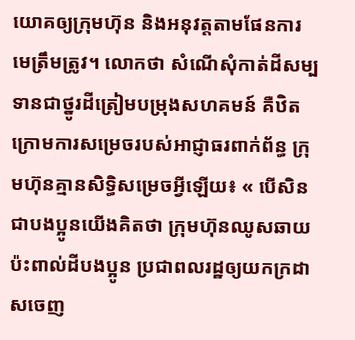យោគឲ្យក្រុមហ៊ុន និងអនុវត្តតាមផែនការមេត្រឹមត្រូវ។ លោកថា សំណើសុំកាត់ដីសម្បទានជាថ្នូរដីត្រៀមបម្រុងសហគមន៍ គឺឋិតក្រោមការសម្រេចរបស់អាជ្ញាធរពាក់ព័ន្ធ ក្រុមហ៊ុនគ្មានសិទ្ធិសម្រេចអ្វីឡើយ៖ « បើសិនជាបងប្អូនយើងគិតថា ក្រុមហ៊ុនឈូសឆាយប៉ះពាល់ដីបងប្អូន ប្រជាពលរដ្ឋឲ្យយកក្រដាសចេញ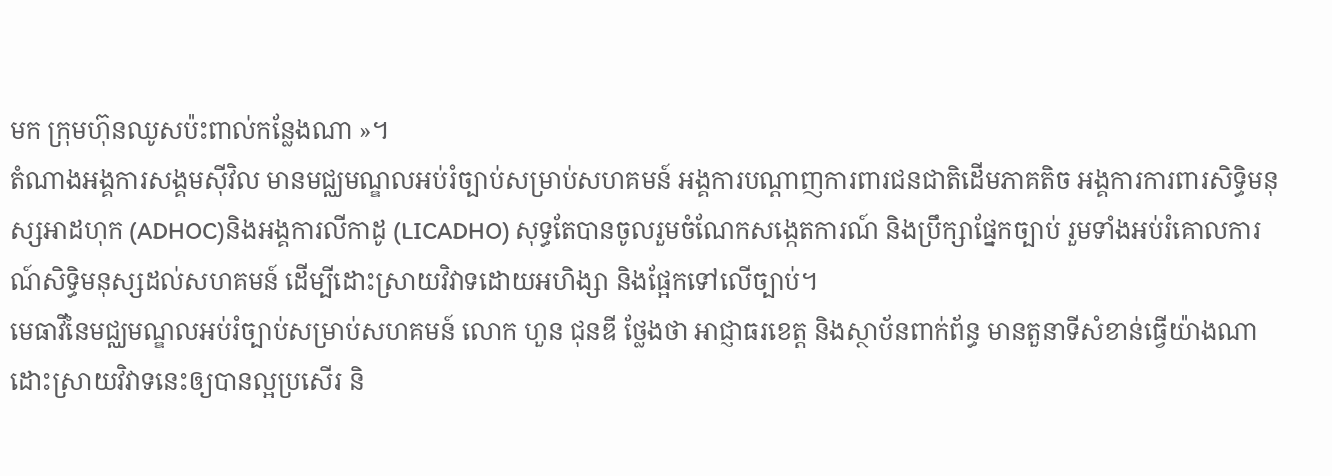មក ក្រុមហ៊ុនឈូសប៉ះពាល់កន្លែងណា »។
តំណាងអង្គការសង្គមស៊ីវិល មានមជ្ឈមណ្ឌលអប់រំច្បាប់សម្រាប់សហគមន៍ អង្គការបណ្ដាញការពារជនជាតិដើមភាគតិច អង្គការការពារសិទ្ធិមនុស្សអាដហុក (ADHOC)និងអង្គការលីកាដូ (LICADHO) សុទ្ធតែបានចូលរួមចំណែកសង្កេតការណ៍ និងប្រឹក្សាផ្នែកច្បាប់ រួមទាំងអប់រំគោលការណ៍សិទ្ធិមនុស្សដល់សហគមន៍ ដើម្បីដោះស្រាយវិវាទដោយអហិង្សា និងផ្អែកទៅលើច្បាប់។
មេធាវីនៃមជ្ឈមណ្ឌលអប់រំច្បាប់សម្រាប់សហគមន៍ លោក ហួន ជុនឌី ថ្លែងថា អាជ្ញាធរខេត្ត និងស្ថាប័នពាក់ព័ន្ធ មានតួនាទីសំខាន់ធ្វើយ៉ាងណាដោះស្រាយវិវាទនេះឲ្យបានល្អប្រសើរ និ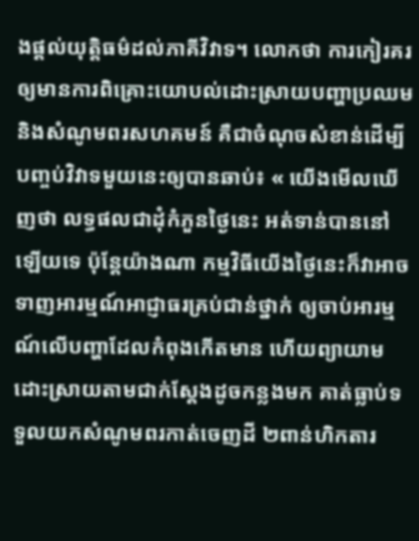ងផ្តល់យុត្តិធម៌ដល់ភាគីវិវាទ។ លោកថា ការកៀរគរឲ្យមានការពិគ្រោះយោបល់ដោះស្រាយបញ្ហាប្រឈម និងសំណូមពរសហគមន៍ គឺជាចំណុចសំខាន់ដើម្បីបញ្ចប់វិវាទមួយនេះឲ្យបានឆាប់៖ « យើងមើលឃើញថា លទ្ធផលជាដុំកំភួនថ្ងៃនេះ អត់ទាន់បាននៅឡើយទេ ប៉ុន្តែយ៉ាងណា កម្មវិធីយើងថ្ងៃនេះក៏វាអាចទាញអារម្មណ៍អាជ្ញាធរគ្រប់ជាន់ថ្នាក់ ឲ្យចាប់អារម្មណ៍លើបញ្ហាដែលកំពុងកើតមាន ហើយព្យាយាមដោះស្រាយតាមជាក់ស្តែងដូចកន្លងមក គាត់ធ្លាប់ទទួលយកសំណូមពរកាត់ចេញដី ២ពាន់ហិកតារ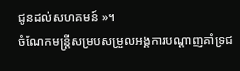ជូនដល់សហគមន៍ »។
ចំណែកមន្ត្រីសម្របសម្រួលអង្គការបណ្ដាញគាំទ្រជ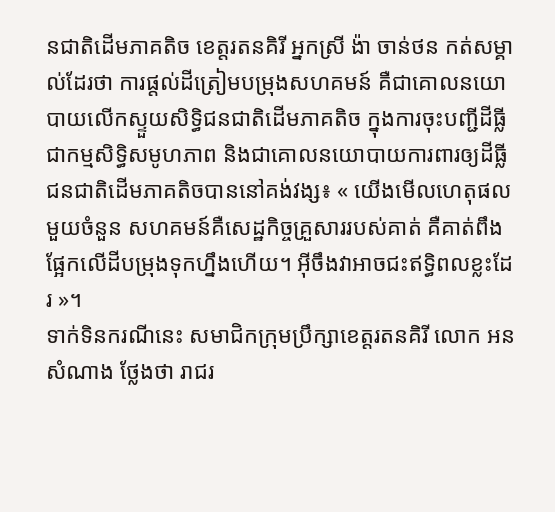នជាតិដើមភាគតិច ខេត្តរតនគិរី អ្នកស្រី ង៉ា ចាន់ថន កត់សម្គាល់ដែរថា ការផ្តល់ដីត្រៀមបម្រុងសហគមន៍ គឺជាគោលនយោបាយលើកស្ទួយសិទ្ធិជនជាតិដើមភាគតិច ក្នុងការចុះបញ្ជីដីធ្លីជាកម្មសិទ្ធិសមូហភាព និងជាគោលនយោបាយការពារឲ្យដីធ្លីជនជាតិដើមភាគតិចបាននៅគង់វង្ស៖ « យើងមើលហេតុផលមួយចំនួន សហគមន៍គឺសេដ្ឋកិច្ចគ្រួសាររបស់គាត់ គឺគាត់ពឹងផ្អែកលើដីបម្រុងទុកហ្នឹងហើយ។ អ៊ីចឹងវាអាចជះឥទ្ធិពលខ្លះដែរ »។
ទាក់ទិនករណីនេះ សមាជិកក្រុមប្រឹក្សាខេត្តរតនគិរី លោក អន សំណាង ថ្លែងថា រាជរ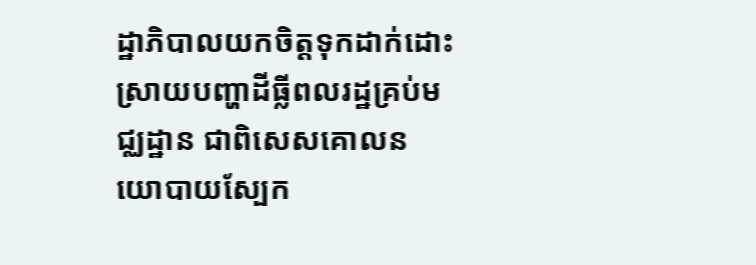ដ្ឋាភិបាលយកចិត្តទុកដាក់ដោះស្រាយបញ្ហាដីធ្លីពលរដ្ឋគ្រប់មជ្ឈដ្ឋាន ជាពិសេសគោលនយោបាយស្បែក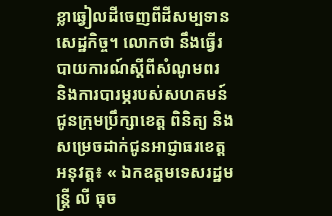ខ្លាឆ្វៀលដីចេញពីដីសម្បទានសេដ្ឋកិច្ច។ លោកថា នឹងធ្វើរបាយការណ៍ស្ដីពីសំណូមពរ និងការបារម្ភរបស់សហគមន៍ ជូនក្រុមប្រឹក្សាខេត្ត ពិនិត្យ និងសម្រេចដាក់ជូនអាជ្ញាធរខេត្តអនុវត្ត៖ « ឯកឧត្តមទេសរដ្ឋមន្ត្រី លី ធុច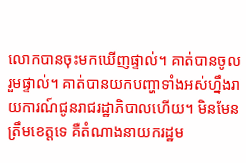លោកបានចុះមកឃើញផ្ទាល់។ គាត់បានចូលរួមផ្ទាល់។ គាត់បានយកបញ្ហាទាំងអស់ហ្នឹងរាយការណ៍ជូនរាជរដ្ឋាភិបាលហើយ។ មិនមែនត្រឹមខេត្តទេ គឺតំណាងនាយករដ្ឋម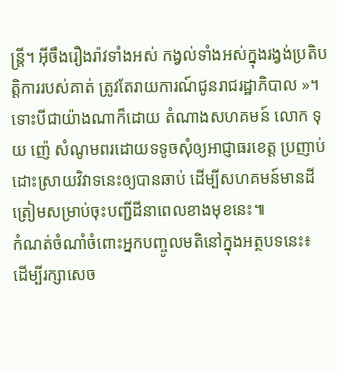ន្ត្រី។ អ៊ីចឹងរឿងរ៉ាវទាំងអស់ កង្វល់ទាំងអស់ក្នុងរង្វង់ប្រតិបត្តិការរបស់គាត់ ត្រូវតែរាយការណ៍ជូនរាជរដ្ឋាភិបាល »។
ទោះបីជាយ៉ាងណាក៏ដោយ តំណាងសហគមន៍ លោក ទុយ ញ៉េ សំណូមពរដោយទទូចសុំឲ្យអាជ្ញាធរខេត្ត ប្រញាប់ដោះស្រាយវិវាទនេះឲ្យបានឆាប់ ដើម្បីសហគមន៍មានដីត្រៀមសម្រាប់ចុះបញ្ជីដីនាពេលខាងមុខនេះ៕
កំណត់ចំណាំចំពោះអ្នកបញ្ចូលមតិនៅក្នុងអត្ថបទនេះ៖
ដើម្បីរក្សាសេច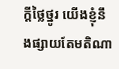ក្ដីថ្លៃថ្នូរ យើងខ្ញុំនឹងផ្សាយតែមតិណា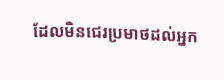ដែលមិនជេរប្រមាថដល់អ្នក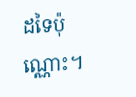ដទៃប៉ុណ្ណោះ។